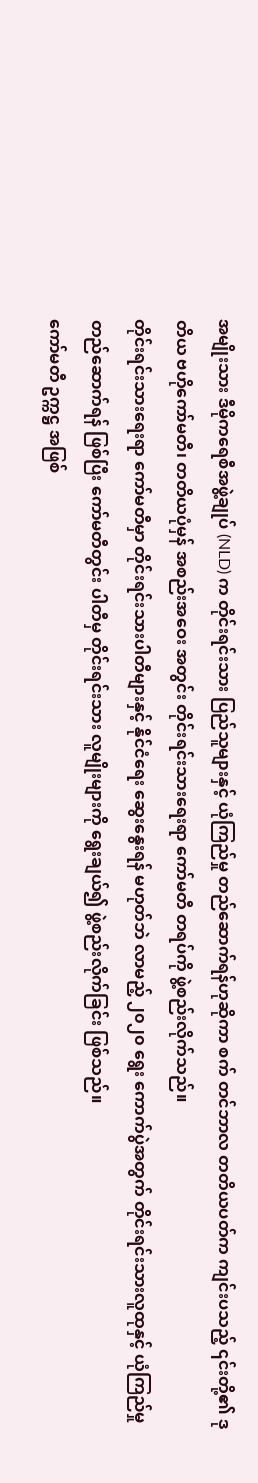အမျိုးသား ဒီမိုကရေစီအဖွဲ့ချုပ် (NLD) က တိုင်းရင်းသား ပြည်သူများနှင့် ယုံကြည်မှု တည်ဆောက်ရန်ဟုဆိုကာ စက် တင်ဘာလ တတိယပတ်က ကျင်းပသည့် ၎င်းတို့၏ ဒုတိယ ဗဟိုကော်မတီ၊ တတိယပုံမှန် အစည်းအဝေး အတွင်း တိုင်းရင်းသားရေးရာ ကော်မတီ တရပ်ကို ဖွဲ့စည်းလိုက်သည်။
တိုင်းရင်းသားရေးရာ ကော်မတီမှာ တိုင်းရင်းသားပါတီများနှင့် နိုင်ငံရေး ဆွေးနွေးရန် မဟုတ်ဘဲ လာမည့် ၂၀၂၀ ရွေး ကောက်ပွဲအတွက် တိုင်းရင်းသားလူထုနှင့် ယုံကြည်မှု တည်ဆောက်ရန် ဖြစ်ပြီး ကော်မတီတွင်း ပါတီမှ တိုင်းရင်းသား လူမျိုးများကို ရွေးချယ်၍ ဖွဲ့စည်းလိုက်ခြင်း ဖြစ်သည်။
ကော်မတီ ဥက္ကဋ္ဌ အဖြစ်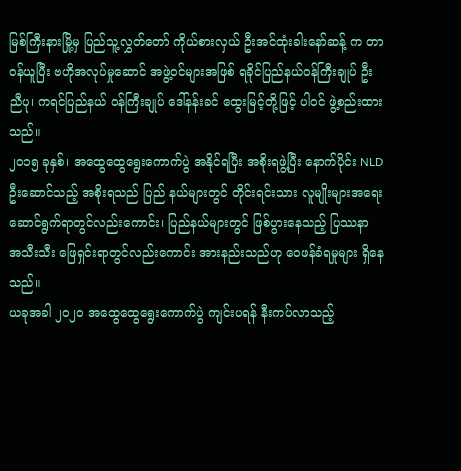မြစ်ကြီးနားမြို့မှ ပြည်သူ့လွှတ်တော် ကိုယ်စားလှယ် ဦးအင်ထုံးခါးနော်ဆန့် က တာဝန်ယူပြီး ဗဟိုအလုပ်မှုဆောင် အဖွဲ့ဝင်များအဖြစ် ရခိုင်ပြည်နယ်ဝန်ကြီးချုပ် ဦးညီပု၊ ကရင်ပြည်နယ် ဝန်ကြီးချုပ် ဒေါ်နန်းခင် ထွေးမြင့်တို့ဖြင့် ပါဝင် ဖွဲ့စည်းထားသည်။
၂၀၁၅ ခုနှစ်၊ အထွေထွေရွေးကောက်ပွဲ အနိုင်ရပြီး အစိုးရဖွဲ့ပြီး နောက်ပိုင်း NLD ဦးဆောင်သည့် အစိုးရသည် ပြည် နယ်များတွင် တိုင်းရင်းသား လူမျိုးများအရေး ဆောင်ရွက်ရာတွင်လည်းကောင်း၊ ပြည်နယ်များတွင် ဖြစ်ပွားနေသည့် ပြဿနာ အသီးသီး ဖြေရှင်းရာတွင်လည်းကောင်း အားနည်းသည်ဟု ဝေဖန်ခံရမှုများ ရှိနေသည်။
ယခုအခါ ၂၀၂၀ အထွေထွေရွေးကောက်ပွဲ ကျင်းပရန် နီးကပ်လာသည့်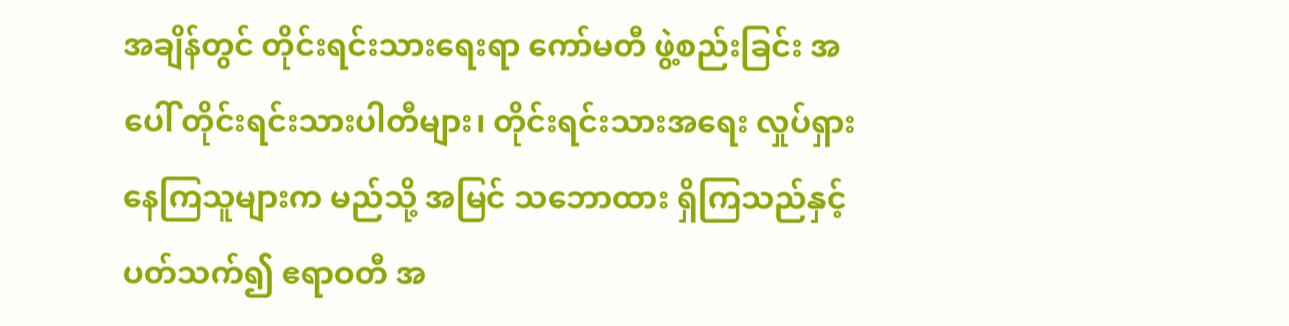အချိန်တွင် တိုင်းရင်းသားရေးရာ ကော်မတီ ဖွဲ့စည်းခြင်း အပေါ် တိုင်းရင်းသားပါတီများ၊ တိုင်းရင်းသားအရေး လှုပ်ရှားနေကြသူများက မည်သို့ အမြင် သဘောထား ရှိကြသည်နှင့် ပတ်သက်၍ ဧရာဝတီ အ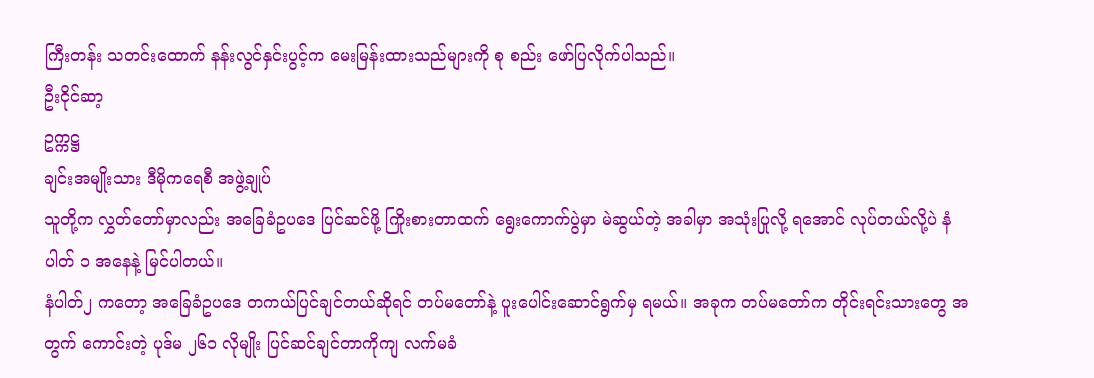ကြီးတန်း သတင်းထောက် နန်းလွင်နှင်းပွင့်က မေးမြန်းထားသည်များကို စု စည်း ဖော်ပြလိုက်ပါသည်။
ဦးငိုင်ဆာ့
ဥက္ကဋ္ဌ
ချင်းအမျိုးသား ဒီမိုကရေစီ အဖွဲ့ချုပ်
သူတို့က လွှတ်တော်မှာလည်း အခြေခံဥပဒေ ပြင်ဆင်ဖို့ ကြိုးစားတာထက် ရွေးကောက်ပွဲမှာ မဲဆွယ်တဲ့ အခါမှာ အသုံးပြုလို့ ရအောင် လုပ်တယ်လို့ပဲ နံပါတ် ၁ အနေနဲ့ မြင်ပါတယ်။
နံပါတ်၂ ကတော့ အခြေခံဥပဒေ တကယ်ပြင်ချင်တယ်ဆိုရင် တပ်မတော်နဲ့ ပူးပေါင်းဆောင်ရွက်မှ ရမယ်။ အခုက တပ်မတော်က တိုင်းရင်းသားတွေ အတွက် ကောင်းတဲ့ ပုဒ်မ ၂၆၁ လိုမျိုး ပြင်ဆင်ချင်တာကိုကျ လက်မခံ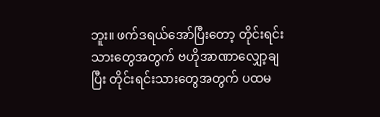ဘူး။ ဖက်ဒရယ်အော်ပြီးတော့ တိုင်းရင်းသားတွေအတွက် ဗဟိုအာဏာလျှော့ချပြီး တိုင်းရင်းသားတွေအတွက် ပထမ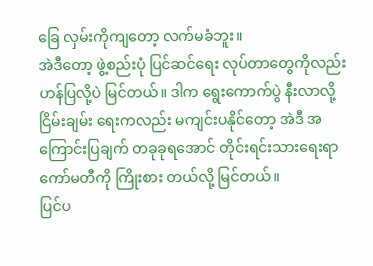ခြေ လှမ်းကိုကျတော့ လက်မခံဘူး။
အဲဒီတော့ ဖွဲ့စည်းပုံ ပြင်ဆင်ရေး လုပ်တာတွေကိုလည်း ဟန်ပြလို့ပဲ မြင်တယ်။ ဒါက ရွေးကောက်ပွဲ နီးလာလို့ ငြိမ်းချမ်း ရေးကလည်း မကျင်းပနိုင်တော့ အဲဒီ အကြောင်းပြချက် တခုခုရအောင် တိုင်းရင်းသားရေးရာ ကော်မတီကို ကြိုးစား တယ်လို့ မြင်တယ်။
ပြင်ပ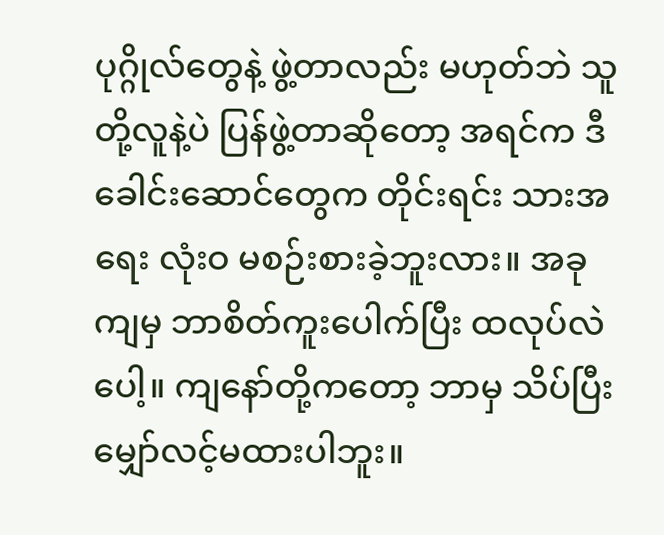ပုဂ္ဂိုလ်တွေနဲ့ ဖွဲ့တာလည်း မဟုတ်ဘဲ သူတို့လူနဲ့ပဲ ပြန်ဖွဲ့တာဆိုတော့ အရင်က ဒီခေါင်းဆောင်တွေက တိုင်းရင်း သားအရေး လုံးဝ မစဉ်းစားခဲ့ဘူးလား။ အခုကျမှ ဘာစိတ်ကူးပေါက်ပြီး ထလုပ်လဲပေါ့။ ကျနော်တို့ကတော့ ဘာမှ သိပ်ပြီး မျှော်လင့်မထားပါဘူး။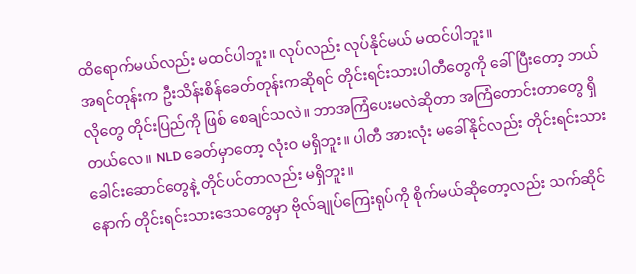ထိရောက်မယ်လည်း မထင်ပါဘူး။ လုပ်လည်း လုပ်နိုင်မယ် မထင်ပါဘူး။
အရင်တုန်းက ဦးသိန်းစိန်ခေတ်တုန်းကဆိုရင် တိုင်းရင်းသားပါတီတွေကို ခေါ်ပြီးတော့ ဘယ်လိုတွေ တိုင်းပြည်ကို ဖြစ် စေချင်သလဲ။ ဘာအကြံပေးမလဲဆိုတာ အကြံတောင်းတာတွေ ရှိတယ်လေ။ NLD ခေတ်မှာတော့ လုံးဝ မရှိဘူး။ ပါတီ အားလုံး မခေါ်နိုင်လည်း တိုင်းရင်းသားခေါင်းဆောင်တွေနဲ့ တိုင်ပင်တာလည်း မရှိဘူး။
နောက် တိုင်းရင်းသားဒေသတွေမှာ ဗိုလ်ချုပ်ကြေးရုပ်ကို စိုက်မယ်ဆိုတော့လည်း သက်ဆိုင်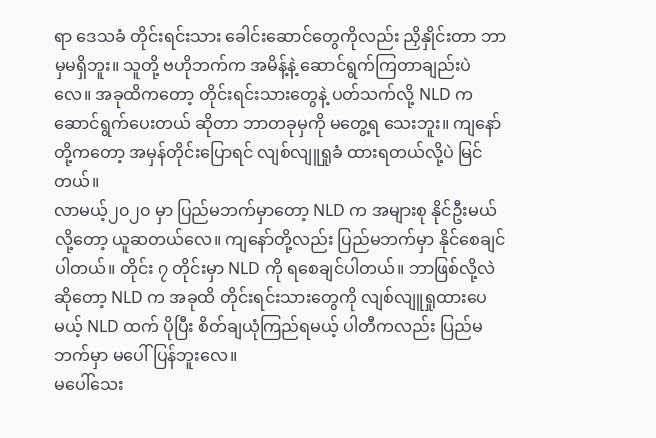ရာ ဒေသခံ တိုင်းရင်းသား ခေါင်းဆောင်တွေကိုလည်း ညှိနှိုင်းတာ ဘာမှမရှိဘူး။ သူတို့ ဗဟိုဘက်က အမိန့်နဲ့ ဆောင်ရွက်ကြတာချည်းပဲလေ။ အခုထိကတော့ တိုင်းရင်းသားတွေနဲ့ ပတ်သက်လို့ NLD က ဆောင်ရွက်ပေးတယ် ဆိုတာ ဘာတခုမှကို မတွေ့ရ သေးဘူး။ ကျနော်တို့ကတော့ အမှန်တိုင်းပြောရင် လျစ်လျူရှုခံ ထားရတယ်လို့ပဲ မြင်တယ်။
လာမယ့်၂၀၂၀ မှာ ပြည်မဘက်မှာတော့ NLD က အများစု နိုင်ဦးမယ်လို့တော့ ယူဆတယ်လေ။ ကျနော်တို့လည်း ပြည်မဘက်မှာ နိုင်စေချင်ပါတယ်။ တိုင်း ၇ တိုင်းမှာ NLD ကို ရစေချင်ပါတယ်။ ဘာဖြစ်လို့လဲဆိုတော့ NLD က အခုထိ တိုင်းရင်းသားတွေကို လျစ်လျူရှုထားပေမယ့် NLD ထက် ပိုပြီး စိတ်ချယုံကြည်ရမယ့် ပါတီကလည်း ပြည်မ ဘက်မှာ မပေါ်ပြန်ဘူးလေ။
မပေါ်သေး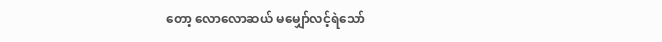တော့ လောလောဆယ် မမျှော်လင့်ရဲသော်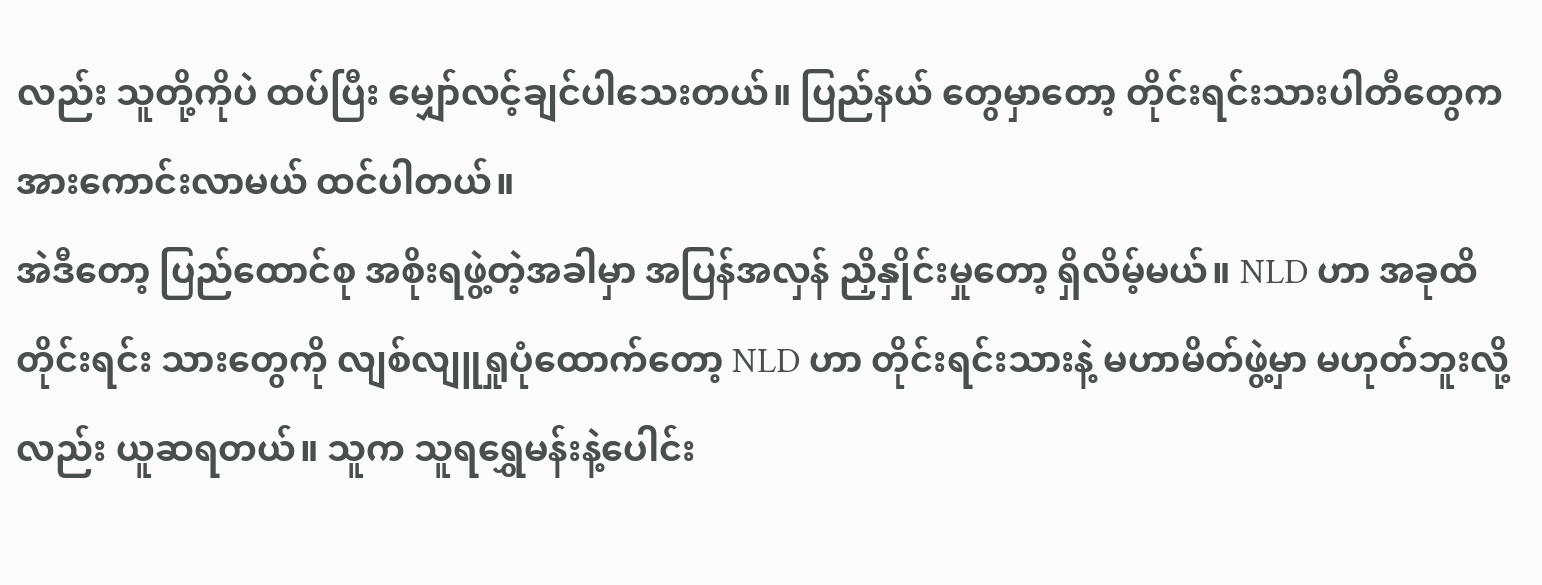လည်း သူတို့ကိုပဲ ထပ်ပြီး မျှော်လင့်ချင်ပါသေးတယ်။ ပြည်နယ် တွေမှာတော့ တိုင်းရင်းသားပါတီတွေက အားကောင်းလာမယ် ထင်ပါတယ်။
အဲဒီတော့ ပြည်ထောင်စု အစိုးရဖွဲ့တဲ့အခါမှာ အပြန်အလှန် ညှိနှိုင်းမှုတော့ ရှိလိမ့်မယ်။ NLD ဟာ အခုထိ တိုင်းရင်း သားတွေကို လျစ်လျူရှုပုံထောက်တော့ NLD ဟာ တိုင်းရင်းသားနဲ့ မဟာမိတ်ဖွဲ့မှာ မဟုတ်ဘူးလို့လည်း ယူဆရတယ်။ သူက သူရရွှေမန်းနဲ့ပေါင်း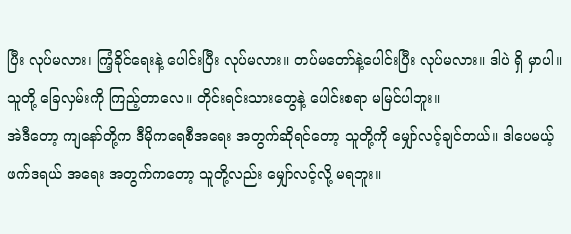ပြီး လုပ်မလား၊ ကြံ့ခိုင်ရေးနဲ့ ပေါင်းပြီး လုပ်မလား။ တပ်မတော်နဲ့ပေါင်းပြီး လုပ်မလား။ ဒါပဲ ရှိ မှာပါ။ သူတို့ ခြေလှမ်းကို ကြည့်တာလေ။ တိုင်းရင်းသားတွေနဲ့ ပေါင်းစရာ မမြင်ပါဘူး။
အဲဒီတော့ ကျနော်တို့က ဒီမိုကရေစီအရေး အတွက်ဆိုရင်တော့ သူတို့ကို မျှော်လင့်ချင်တယ်။ ဒါပေမယ့် ဖက်ဒရယ် အရေး အတွက်ကတော့ သူတို့လည်း မျှော်လင့်လို့ မရဘူး။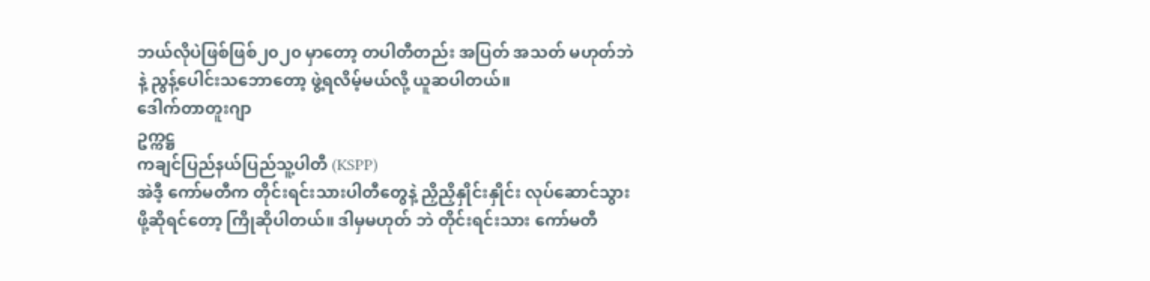ဘယ်လိုပဲဖြစ်ဖြစ်၂၀၂၀ မှာတော့ တပါတီတည်း အပြတ် အသတ် မဟုတ်ဘဲနဲ့ ညွန့်ပေါင်းသဘောတော့ ဖွဲ့ရလိမ့်မယ်လို့ ယူဆပါတယ်။
ဒေါက်တာတူးဂျာ
ဥက္ကဋ္ဌ
ကချင်ပြည်နယ်ပြည်သူ့ပါတီ (KSPP)
အဲဒီ့ ကော်မတီက တိုင်းရင်းသားပါတီတွေနဲ့ ညှိညှိနှိုင်းနှိုင်း လုပ်ဆောင်သွားဖို့ဆိုရင်တော့ ကြိုဆိုပါတယ်။ ဒါမှမဟုတ် ဘဲ တိုင်းရင်းသား ကော်မတီ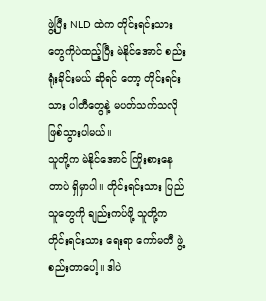ဖွဲ့ပြီး NLD ထဲက တိုင်းရင်းသားတွေကိုပဲထည့်ပြီး မဲနိုင်အောင် စည်းရုံးခိုင်းမယ် ဆိုရင် တော့ တိုင်းရင်းသား ပါတီတွေနဲ့ မပတ်သက်သလို ဖြစ်သွားပါမယ်။
သူတို့က မဲနိုင်အောင် ကြိုးစားနေတာပဲ ရှိမှာပါ။ တိုင်းရင်းသား ပြည်သူတွေကို ချည်းကပ်ဖို့ သူတို့က တိုင်းရင်းသား ရေးရာ ကော်မတီ ဖွဲ့စည်းတာပေါ့။ ဒါပဲ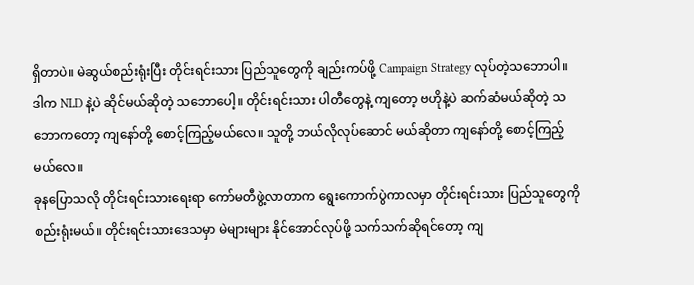ရှိတာပဲ။ မဲဆွယ်စည်းရုံးပြီး တိုင်းရင်းသား ပြည်သူတွေကို ချည်းကပ်ဖို့ Campaign Strategy လုပ်တဲ့သဘောပါ။ ဒါက NLD နဲ့ပဲ ဆိုင်မယ်ဆိုတဲ့ သဘောပေါ့။ တိုင်းရင်းသား ပါတီတွေနဲ့ ကျတော့ ဗဟိုနဲ့ပဲ ဆက်ဆံမယ်ဆိုတဲ့ သဘောကတော့ ကျနော်တို့ စောင့်ကြည့်မယ်လေ။ သူတို့ ဘယ်လိုလုပ်ဆောင် မယ်ဆိုတာ ကျနော်တို့ စောင့်ကြည့်မယ်လေ။
ခုနပြောသလို တိုင်းရင်းသားရေးရာ ကော်မတီဖွဲ့လာတာက ရွေးကောက်ပွဲကာလမှာ တိုင်းရင်းသား ပြည်သူတွေကို စည်းရုံးမယ်။ တိုင်းရင်းသားဒေသမှာ မဲများများ နိုင်အောင်လုပ်ဖို့ သက်သက်ဆိုရင်တော့ ကျ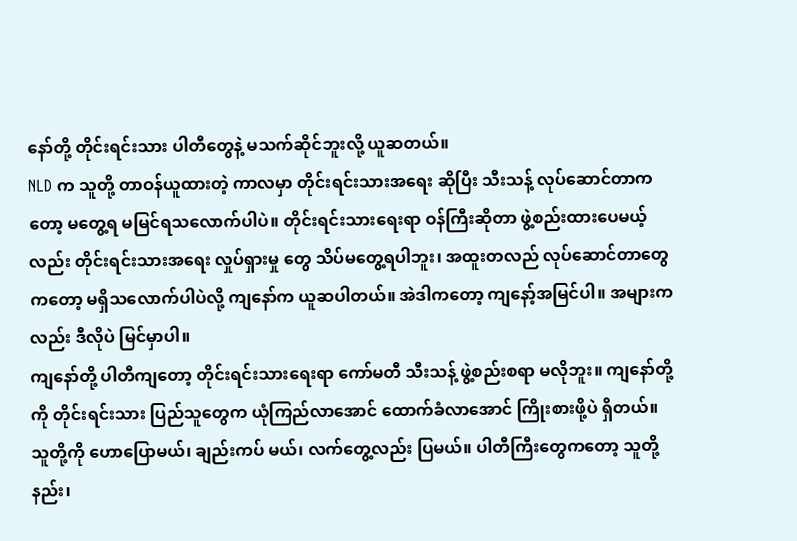နော်တို့ တိုင်းရင်းသား ပါတီတွေနဲ့ မသက်ဆိုင်ဘူးလို့ ယူဆတယ်။
NLD က သူတို့ တာဝန်ယူထားတဲ့ ကာလမှာ တိုင်းရင်းသားအရေး ဆိုပြီး သီးသန့် လုပ်ဆောင်တာကတော့ မတွေ့ရ မမြင်ရသလောက်ပါပဲ။ တိုင်းရင်းသားရေးရာ ဝန်ကြီးဆိုတာ ဖွဲ့စည်းထားပေမယ့်လည်း တိုင်းရင်းသားအရေး လှုပ်ရှားမှု တွေ သိပ်မတွေ့ရပါဘူး၊ အထူးတလည် လုပ်ဆောင်တာတွေကတော့ မရှိသလောက်ပါပဲလို့ ကျနော်က ယူဆပါတယ်။ အဲဒါကတော့ ကျနော့်အမြင်ပါ။ အများကလည်း ဒီလိုပဲ မြင်မှာပါ။
ကျနော်တို့ ပါတီကျတော့ တိုင်းရင်းသားရေးရာ ကော်မတီ သီးသန့် ဖွဲ့စည်းစရာ မလိုဘူး။ ကျနော်တို့ကို တိုင်းရင်းသား ပြည်သူတွေက ယုံကြည်လာအောင် ထောက်ခံလာအောင် ကြိုးစားဖို့ပဲ ရှိတယ်။ သူတို့ကို ဟောပြောမယ်၊ ချည်းကပ် မယ်၊ လက်တွေ့လည်း ပြမယ်။ ပါတီကြီးတွေကတော့ သူတို့နည်း၊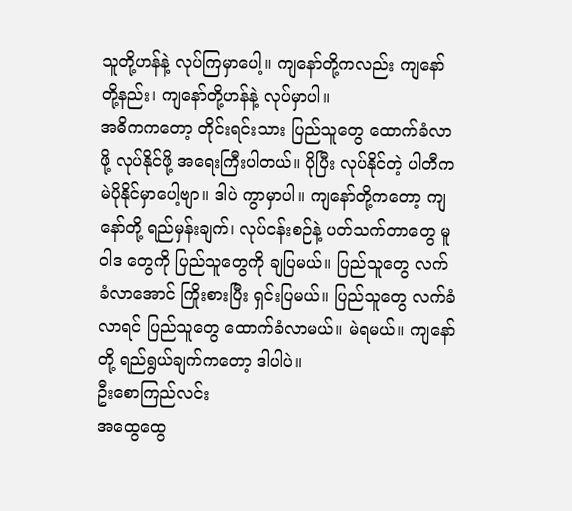သူတို့ဟန်နဲ့ လုပ်ကြမှာပေါ့။ ကျနော်တို့ကလည်း ကျနော်တို့နည်း၊ ကျနော်တို့ဟန်နဲ့ လုပ်မှာပါ။
အဓိကကတော့ တိုင်းရင်းသား ပြည်သူတွေ ထောက်ခံလာဖို့ လုပ်နိုင်ဖို့ အရေးကြီးပါတယ်။ ပိုပြီး လုပ်နိုင်တဲ့ ပါတီက မဲပိုနိုင်မှာပေါ့ဗျာ။ ဒါပဲ ကွာမှာပါ။ ကျနော်တို့ကတော့ ကျနော်တို့ ရည်မှန်းချက်၊ လုပ်ငန်းစဉ်နဲ့ ပတ်သက်တာတွေ မူဝါဒ တွေကို ပြည်သူတွေကို ချပြမယ်။ ပြည်သူတွေ လက်ခံလာအောင် ကြိုးစားပြီး ရှင်းပြမယ်။ ပြည်သူတွေ လက်ခံလာရင် ပြည်သူတွေ ထောက်ခံလာမယ်။ မဲရမယ်။ ကျနော်တို့ ရည်ရွယ်ချက်ကတော့ ဒါပါပဲ။
ဦးစောကြည်လင်း
အထွေထွေ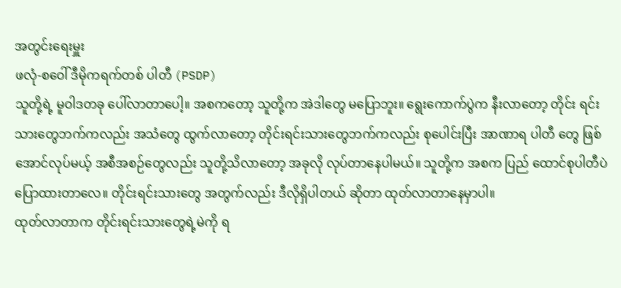အတွင်းရေးမှူး
ဖလုံ-စဝေါ် ဒီမိုကရက်တစ် ပါတီ (PSDP)
သူတို့ရဲ့ မူဝါဒတခု ပေါ်လာတာပေါ့။ အစကတော့ သူတို့က အဲဒါတွေ မပြောဘူး။ ရွေးကောက်ပွဲက နီးလာတော့ တိုင်း ရင်းသားတွေဘက်ကလည်း အသံတွေ ထွက်လာတော့ တိုင်းရင်းသားတွေဘက်ကလည်း စုပေါင်းပြီး အာဏာရ ပါတီ တွေ ဖြစ်အောင်လုပ်မယ့် အစီအစဉ်တွေလည်း သူတို့သိလာတော့ အခုလို လုပ်တာနေပါမယ်။ သူတို့က အစက ပြည် ထောင်စုပါတီပဲ ပြောထားတာလေ။ တိုင်းရင်းသားတွေ အတွက်လည်း ဒီလိုရှိပါတယ် ဆိုတာ ထုတ်လာတာနေမှာပါ။
ထုတ်လာတာက တိုင်းရင်းသားတွေရဲ့မဲကို ရ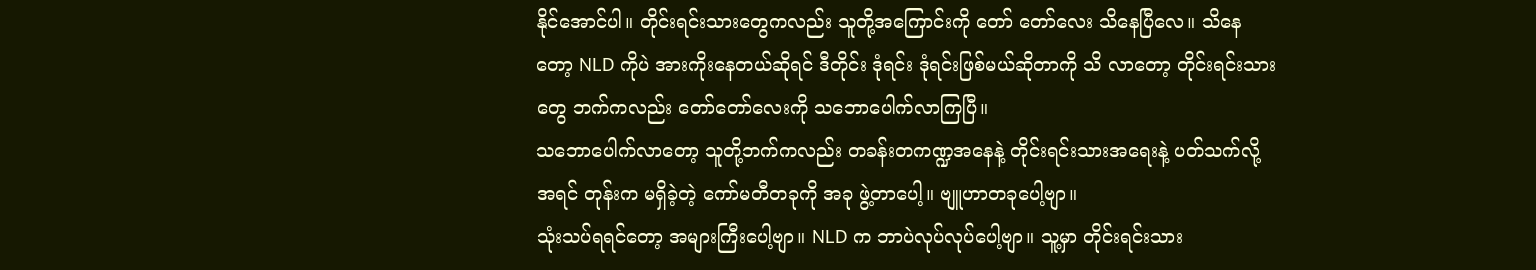နိုင်အောင်ပါ။ တိုင်းရင်းသားတွေကလည်း သူတို့အကြောင်းကို တော် တော်လေး သိနေပြီလေ။ သိနေတော့ NLD ကိုပဲ အားကိုးနေတယ်ဆိုရင် ဒီတိုင်း ဒုံရင်း ဒုံရင်းဖြစ်မယ်ဆိုတာကို သိ လာတော့ တိုင်းရင်းသားတွေ ဘက်ကလည်း တော်တော်လေးကို သဘောပေါက်လာကြပြီ။
သဘောပေါက်လာတော့ သူတို့ဘက်ကလည်း တခန်းတကဏ္ဍအနေနဲ့ တိုင်းရင်းသားအရေးနဲ့ ပတ်သက်လို့ အရင် တုန်းက မရှိခဲ့တဲ့ ကော်မတီတခုကို အခု ဖွဲ့တာပေါ့။ ဗျူဟာတခုပေါ့ဗျာ။
သုံးသပ်ရရင်တော့ အများကြီးပေါ့ဗျာ။ NLD က ဘာပဲလုပ်လုပ်ပေါ့ဗျာ။ သူ့မှာ တိုင်းရင်းသား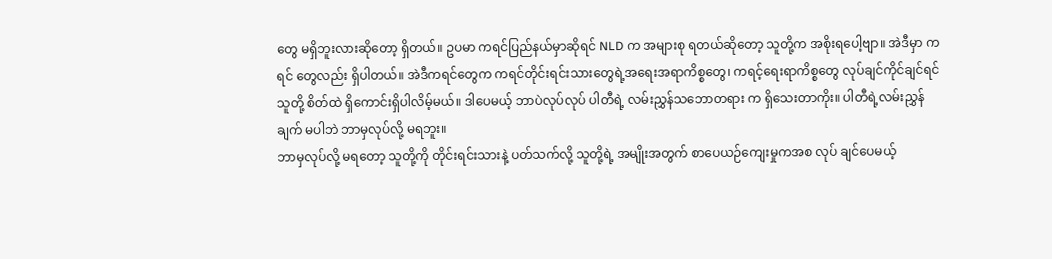တွေ မရှိဘူးလားဆိုတော့ ရှိတယ်။ ဥပမာ ကရင်ပြည်နယ်မှာဆိုရင် NLD က အများစု ရတယ်ဆိုတော့ သူတို့က အစိုးရပေါ့ဗျာ။ အဲဒီမှာ ကရင် တွေလည်း ရှိပါတယ်။ အဲဒီကရင်တွေက ကရင်တိုင်းရင်းသားတွေရဲ့အရေးအရာကိစ္စတွေ၊ ကရင့်ရေးရာကိစ္စတွေ လုပ်ချင်ကိုင်ချင်ရင် သူတို့ စိတ်ထဲ ရှိကောင်းရှိပါလိမ့်မယ်။ ဒါပေမယ့် ဘာပဲလုပ်လုပ် ပါတီရဲ့ လမ်းညွှန်သဘောတရား က ရှိသေးတာကိုး။ ပါတီရဲ့လမ်းညွှန်ချက် မပါဘဲ ဘာမှလုပ်လို့ မရဘူး။
ဘာမှလုပ်လို့ မရတော့ သူတို့ကို တိုင်းရင်းသားနဲ့ ပတ်သက်လို့ သူတို့ရဲ့ အမျိုးအတွက် စာပေယဉ်ကျေးမှုကအစ လုပ် ချင်ပေမယ့်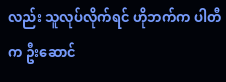လည်း သူလုပ်လိုက်ရင် ဟိုဘက်က ပါတီက ဦးဆောင်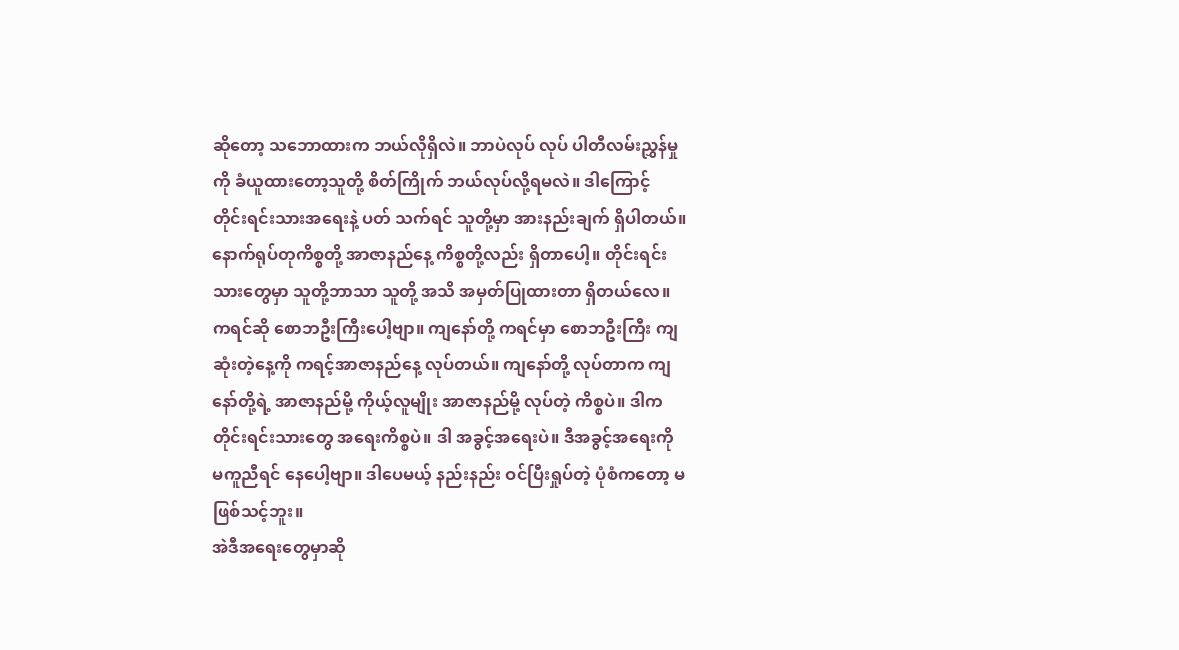ဆိုတော့ သဘောထားက ဘယ်လိုရှိလဲ။ ဘာပဲလုပ် လုပ် ပါတီလမ်းညွှန်မှုကို ခံယူထားတော့သူတို့ စိတ်ကြိုက် ဘယ်လုပ်လို့ရမလဲ။ ဒါကြောင့် တိုင်းရင်းသားအရေးနဲ့ ပတ် သက်ရင် သူတို့မှာ အားနည်းချက် ရှိပါတယ်။
နောက်ရုပ်တုကိစ္စတို့ အာဇာနည်နေ့ ကိစ္စတို့လည်း ရှိတာပေါ့။ တိုင်းရင်းသားတွေမှာ သူတို့ဘာသာ သူတို့ အသိ အမှတ်ပြုထားတာ ရှိတယ်လေ။ ကရင်ဆို စောဘဦးကြီးပေါ့ဗျာ။ ကျနော်တို့ ကရင်မှာ စောဘဦးကြီး ကျဆုံးတဲ့နေ့ကို ကရင့်အာဇာနည်နေ့ လုပ်တယ်။ ကျနော်တို့ လုပ်တာက ကျနော်တို့ရဲ့ အာဇာနည်မို့ ကိုယ့်လူမျိုး အာဇာနည်မို့ လုပ်တဲ့ ကိစ္စပဲ။ ဒါက တိုင်းရင်းသားတွေ အရေးကိစ္စပဲ။ ဒါ အခွင့်အရေးပဲ။ ဒီအခွင့်အရေးကို မကူညီရင် နေပေါ့ဗျာ။ ဒါပေမယ့် နည်းနည်း ဝင်ပြီးရှုပ်တဲ့ ပုံစံကတော့ မဖြစ်သင့်ဘူး။
အဲဒီအရေးတွေမှာဆို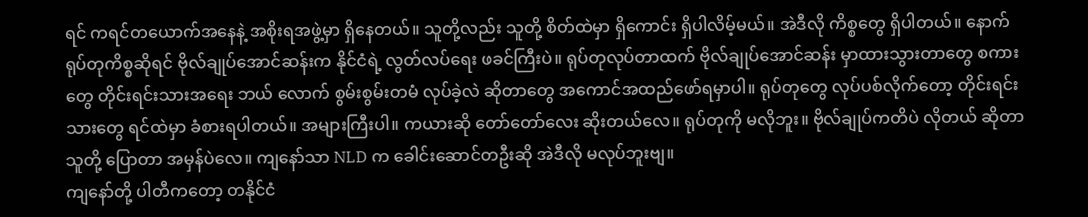ရင် ကရင်တယောက်အနေနဲ့ အစိုးရအဖွဲ့မှာ ရှိနေတယ်။ သူတို့လည်း သူတို့ စိတ်ထဲမှာ ရှိကောင်း ရှိပါလိမ့်မယ်။ အဲဒီလို ကိစ္စတွေ ရှိပါတယ်။ နောက်ရုပ်တုကိစ္စဆိုရင် ဗိုလ်ချုပ်အောင်ဆန်းက နိုင်ငံရဲ့ လွတ်လပ်ရေး ဖခင်ကြီးပဲ။ ရုပ်တုလုပ်တာထက် ဗိုလ်ချုပ်အောင်ဆန်း မှာထားသွားတာတွေ စကားတွေ တိုင်းရင်းသားအရေး ဘယ် လောက် စွမ်းစွမ်းတမံ လုပ်ခဲ့လဲ ဆိုတာတွေ အကောင်အထည်ဖော်ရမှာပါ။ ရုပ်တုတွေ လုပ်ပစ်လိုက်တော့ တိုင်းရင်း သားတွေ ရင်ထဲမှာ ခံစားရပါတယ်။ အများကြီးပါ။ ကယားဆို တော်တော်လေး ဆိုးတယ်လေ။ ရုပ်တုကို မလိုဘူး။ ဗိုလ်ချုပ်ကတိပဲ လိုတယ် ဆိုတာ သူတို့ ပြောတာ အမှန်ပဲလေ။ ကျနော်သာ NLD က ခေါင်းဆောင်တဦးဆို အဲဒီလို မလုပ်ဘူးဗျ။
ကျနော်တို့ ပါတီကတော့ တနိုင်ငံ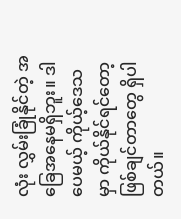လုံး လွှမ်းခြုံနိုင်တဲ့ အခြေအနေမရှိဘူး။ ဒါပေမယ့် ကိုယ့်ဒေသမှာ ကိုယ်နိုင်ရင်တော့ ဖြစ်ချင်တာတွေ ရှိပါတယ်။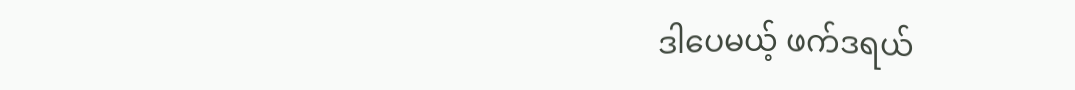ဒါပေမယ့် ဖက်ဒရယ်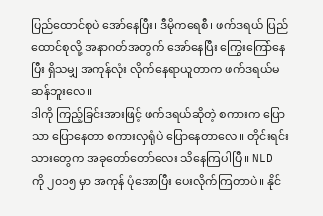ပြည်ထောင်စုပဲ အော်နေပြီး၊ ဒီမိုကရေစီ၊ ဖက်ဒရယ် ပြည်ထောင်စုလို့ အနာဂတ်အတွက် အော်နေပြီး ကြွေးကြော်နေပြီး ရှိသမျှ အကုန်လုံး လိုက်နေရာယူတာက ဖက်ဒရယ်မဆန်ဘူးလေ။
ဒါကို ကြည့်ခြင်းအားဖြင့် ဖက်ဒရယ်ဆိုတဲ့ စကားက ပြောသာ ပြောနေတာ စကားလှရုံပဲ ပြောနေတာလေ။ တိုင်းရင်း သားတွေက အခုတော်တော်လေး သိနေကြပါပြီ။ NLD ကို ၂၀၁၅ မှာ အကုန် ပုံအောပြီး ပေးလိုက်ကြတာပဲ။ နိုင်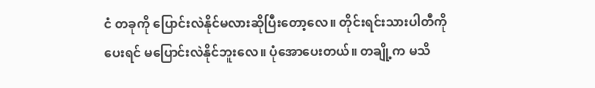ငံ တခုကို ပြောင်းလဲနိုင်မလားဆိုပြီးတော့လေ။ တိုင်းရင်းသားပါတီကို ပေးရင် မပြောင်းလဲနိုင်ဘူးလေ။ ပုံအောပေးတယ်။ တချို့က မသိ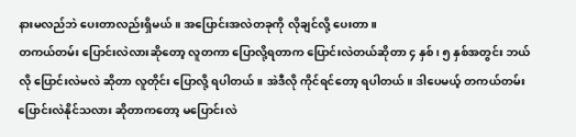နားမလည်ဘဲ ပေးတာလည်းရှိမယ်။ အပြောင်းအလဲတခုကို လိုချင်လို့ ပေးတာ။
တကယ်တမ်း ပြောင်းလဲလားဆိုတော့ လူတကာ ပြောလို့ရတာက ပြောင်းလဲတယ်ဆိုတာ ၄ နှစ်၊ ၅ နှစ်အတွင်း ဘယ် လို ပြောင်းလဲမလဲ ဆိုတာ လူတိုင်း ပြောလို့ ရပါတယ်။ အဲဒီလို ကိုင်ရင်တော့ ရပါတယ်။ ဒါပေမယ့် တကယ်တမ်း ပြောင်းလဲနိုင်သလား ဆိုတာကတော့ မပြောင်းလဲ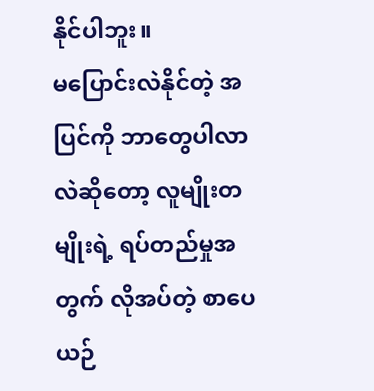နိုင်ပါဘူး။
မပြောင်းလဲနိုင်တဲ့ အပြင်ကို ဘာတွေပါလာလဲဆိုတော့ လူမျိုးတမျိုးရဲ့ ရပ်တည်မှုအတွက် လိုအပ်တဲ့ စာပေ ယဉ်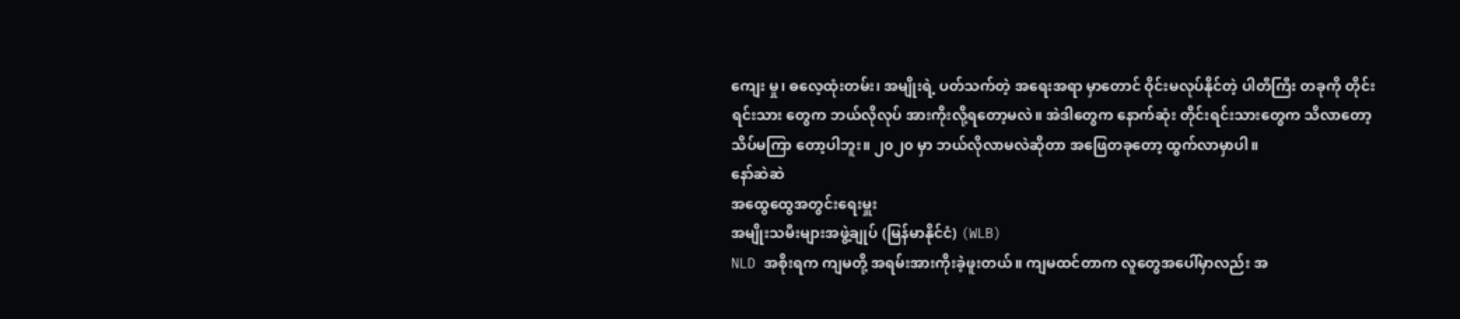ကျေး မှု၊ ဓလေ့ထုံးတမ်း၊ အမျိုးရဲ့ ပတ်သက်တဲ့ အရေးအရာ မှာတောင် ဝိုင်းမလုပ်နိုင်တဲ့ ပါတီကြီး တခုကို တိုင်းရင်းသား တွေက ဘယ်လိုလုပ် အားကိုးလို့ရတော့မလဲ။ အဲဒါတွေက နောက်ဆုံး တိုင်းရင်းသားတွေက သိလာတော့ သိပ်မကြာ တော့ပါဘူး။ ၂၀၂၀ မှာ ဘယ်လိုလာမလဲဆိုတာ အဖြေတခုတော့ ထွက်လာမှာပါ။
နော်ဆဲဆဲ
အထွေထွေအတွင်းရေးမှူး
အမျိုးသမီးများအဖွဲ့ချုပ် (မြန်မာနိုင်ငံ) (WLB)
NLD အစိုးရက ကျမတို့ အရမ်းအားကိုးခဲ့ဖူးတယ်။ ကျမထင်တာက လူတွေအပေါ်မှာလည်း အ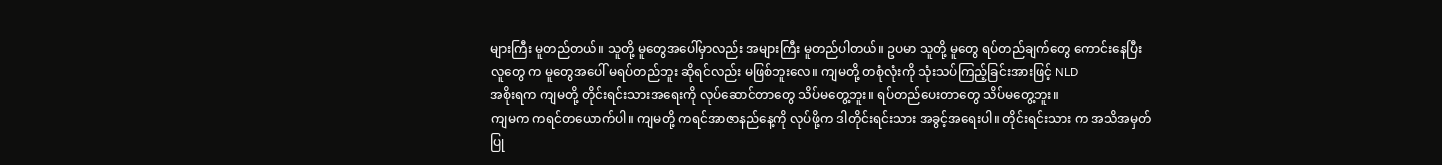များကြီး မူတည်တယ်။ သူတို့ မူတွေအပေါ်မှာလည်း အများကြီး မူတည်ပါတယ်။ ဥပမာ သူတို့ မူတွေ ရပ်တည်ချက်တွေ ကောင်းနေပြီး လူတွေ က မူတွေအပေါ် မရပ်တည်ဘူး ဆိုရင်လည်း မဖြစ်ဘူးလေ။ ကျမတို့ တစုံလုံးကို သုံးသပ်ကြည့်ခြင်းအားဖြင့် NLD
အစိုးရက ကျမတို့ တိုင်းရင်းသားအရေးကို လုပ်ဆောင်တာတွေ သိပ်မတွေ့ဘူး။ ရပ်တည်ပေးတာတွေ သိပ်မတွေ့ဘူး။
ကျမက ကရင်တယောက်ပါ။ ကျမတို့ ကရင်အာဇာနည်နေ့ကို လုပ်ဖို့က ဒါတိုင်းရင်းသား အခွင့်အရေးပါ။ တိုင်းရင်းသား က အသိအမှတ်ပြု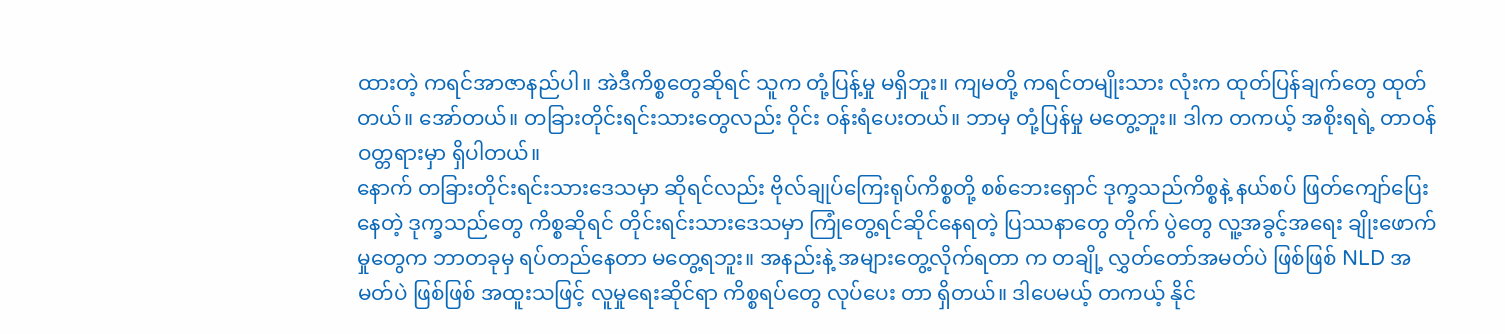ထားတဲ့ ကရင်အာဇာနည်ပါ။ အဲဒီကိစ္စတွေဆိုရင် သူက တုံ့ပြန့်မှု မရှိဘူး။ ကျမတို့ ကရင်တမျိုးသား လုံးက ထုတ်ပြန်ချက်တွေ ထုတ်တယ်။ အော်တယ်။ တခြားတိုင်းရင်းသားတွေလည်း ဝိုင်း ဝန်းရံပေးတယ်။ ဘာမှ တုံ့ပြန်မှု မတွေ့ဘူး။ ဒါက တကယ့် အစိုးရရဲ့ တာဝန်ဝတ္တရားမှာ ရှိပါတယ်။
နောက် တခြားတိုင်းရင်းသားဒေသမှာ ဆိုရင်လည်း ဗိုလ်ချုပ်ကြေးရုပ်ကိစ္စတို့ စစ်ဘေးရှောင် ဒုက္ခသည်ကိစ္စနဲ့ နယ်စပ် ဖြတ်ကျော်ပြေးနေတဲ့ ဒုက္ခသည်တွေ ကိစ္စဆိုရင် တိုင်းရင်းသားဒေသမှာ ကြုံတွေ့ရင်ဆိုင်နေရတဲ့ ပြဿနာတွေ တိုက် ပွဲတွေ လူ့အခွင့်အရေး ချိုးဖောက်မှုတွေက ဘာတခုမှ ရပ်တည်နေတာ မတွေ့ရဘူး။ အနည်းနဲ့ အများတွေ့လိုက်ရတာ က တချို့ လွှတ်တော်အမတ်ပဲ ဖြစ်ဖြစ် NLD အမတ်ပဲ ဖြစ်ဖြစ် အထူးသဖြင့် လူမှုရေးဆိုင်ရာ ကိစ္စရပ်တွေ လုပ်ပေး တာ ရှိတယ်။ ဒါပေမယ့် တကယ့် နိုင်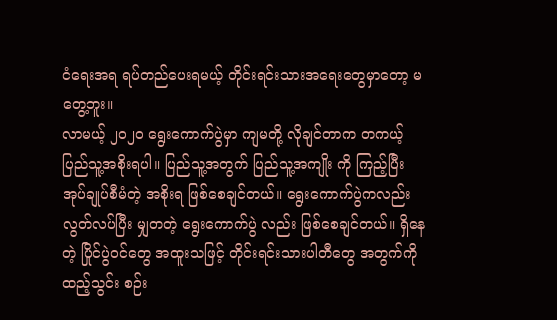ငံရေးအရ ရပ်တည်ပေးရမယ့် တိုင်းရင်းသားအရေးတွေမှာတော့ မတွေ့ဘူး။
လာမယ့် ၂၀၂၀ ရွေးကောက်ပွဲမှာ ကျမတို့ လိုချင်တာက တကယ့် ပြည်သူ့အစိုးရပါ။ ပြည်သူ့အတွက် ပြည်သူ့အကျိုး ကို ကြည့်ပြီး အုပ်ချုပ်စီမံတဲ့ အစိုးရ ဖြစ်စေချင်တယ်။ ရွေးကောက်ပွဲကလည်း လွတ်လပ်ပြီး မျှတတဲ့ ရွေးကောက်ပွဲ လည်း ဖြစ်စေချင်တယ်။ ရှိနေတဲ့ ပြိုင်ပွဲဝင်တွေ အထူးသဖြင့် တိုင်းရင်းသားပါတီတွေ အတွက်ကို ထည့်သွင်း စဉ်း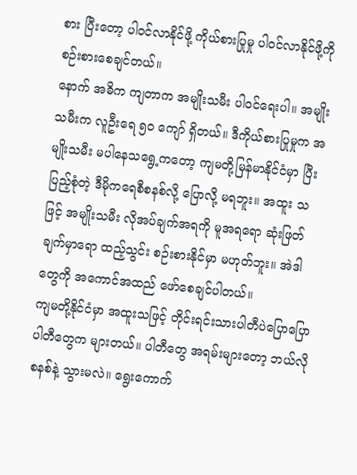စား ပြီးတော့ ပါဝင်လာနိုင်ဖို့ ကိုယ်စားပြုမှု ပါဝင်လာနိုင်ဖို့ကို စဉ်းစားစေချင်တယ်။
နောက် အဓိက ကျတာက အမျိုးသမီး ပါဝင်ရေးပါ။ အမျိုးသမီးက လူဦးရေ ၅၀ ကျော် ရှိတယ်။ ဒီကိုယ်စားပြုမှုက အမျိုးသမီး မပါနေသရွေ့ကတော့ ကျမတို့မြန်မာနိုင်ငံမှာ ပြီးပြည့်စုံတဲ့ ဒီမိုကရေစီစနစ်လို့ ပြောလို့ မရဘူး။ အထူး သဖြင့် အမျိုးသမီး လိုအပ်ချက်အရကို မူအရရော ဆုံးဖြတ်ချက်မှာရော ထည့်သွင်း စဉ်းစားနိုင်မှာ မဟုတ်ဘူး။ အဲဒါတွေကို အကောင်အထည် ဖော်စေချင်ပါတယ်။
ကျမတို့နိုင်ငံမှာ အထူးသဖြင့် တိုင်းရင်းသားပါတီပဲပြောပြော ပါတီတွေက များတယ်။ ပါတီတွေ အရမ်းများတော့ ဘယ်လိုစနစ်နဲ့ သွားမလဲ။ ရွေးကောက်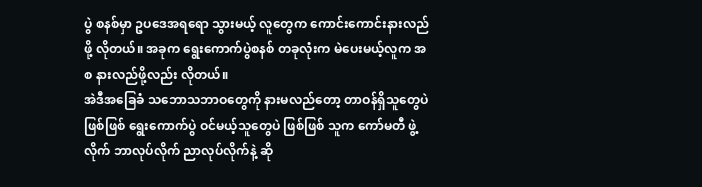ပွဲ စနစ်မှာ ဥပဒေအရရော သွားမယ့် လူတွေက ကောင်းကောင်းနားလည်ဖို့ လိုတယ်။ အခုက ရွေးကောက်ပွဲစနစ် တခုလုံးက မဲပေးမယ့်လူက အစ နားလည်ဖို့လည်း လိုတယ်။
အဲဒီအခြေခံ သဘောသဘာဝတွေကို နားမလည်တော့ တာဝန်ရှိသူတွေပဲ ဖြစ်ဖြစ် ရွေးကောက်ပွဲ ဝင်မယ့်သူတွေပဲ ဖြစ်ဖြစ် သူက ကော်မတီ ဖွဲ့လိုက် ဘာလုပ်လိုက် ညာလုပ်လိုက်နဲ့ ဆို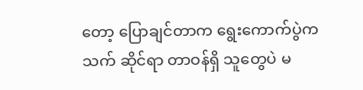တော့ ပြောချင်တာက ရွေးကောက်ပွဲက သက် ဆိုင်ရာ တာဝန်ရှိ သူတွေပဲ မ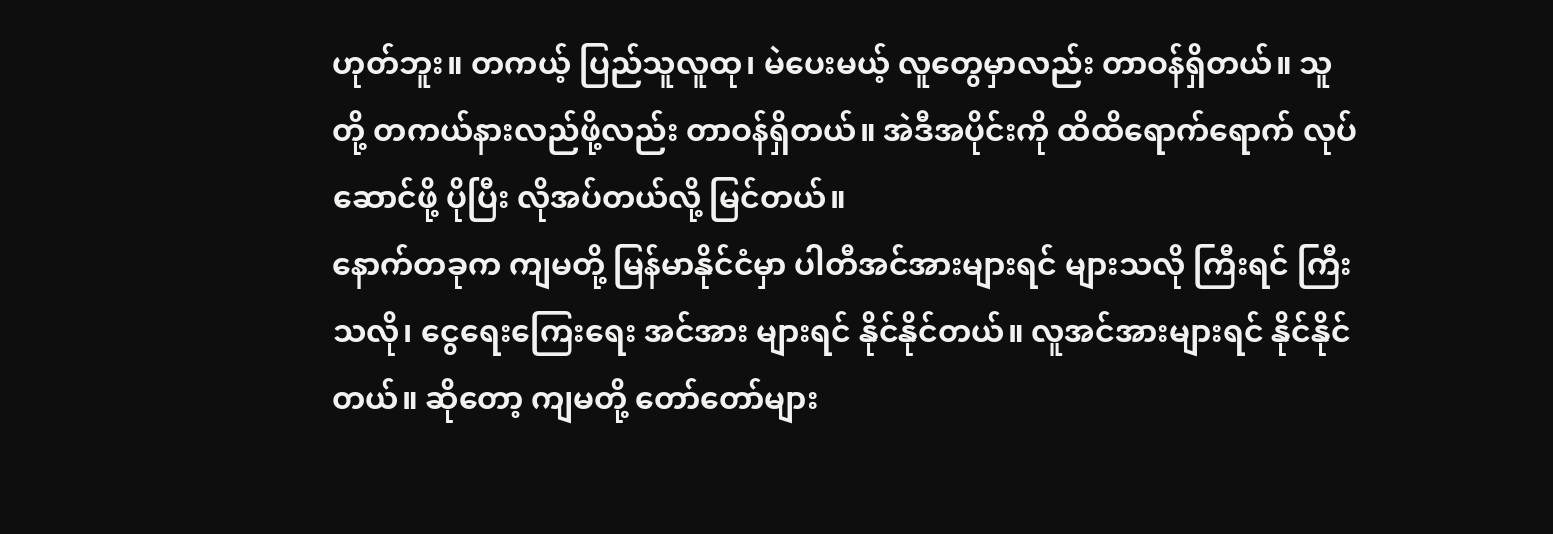ဟုတ်ဘူး။ တကယ့် ပြည်သူလူထု၊ မဲပေးမယ့် လူတွေမှာလည်း တာဝန်ရှိတယ်။ သူတို့ တကယ်နားလည်ဖို့လည်း တာဝန်ရှိတယ်။ အဲဒီအပိုင်းကို ထိထိရောက်ရောက် လုပ်ဆောင်ဖို့ ပိုပြီး လိုအပ်တယ်လို့ မြင်တယ်။
နောက်တခုက ကျမတို့ မြန်မာနိုင်ငံမှာ ပါတီအင်အားများရင် များသလို ကြီးရင် ကြီးသလို၊ ငွေရေးကြေးရေး အင်အား များရင် နိုင်နိုင်တယ်။ လူအင်အားများရင် နိုင်နိုင်တယ်။ ဆိုတော့ ကျမတို့ တော်တော်များ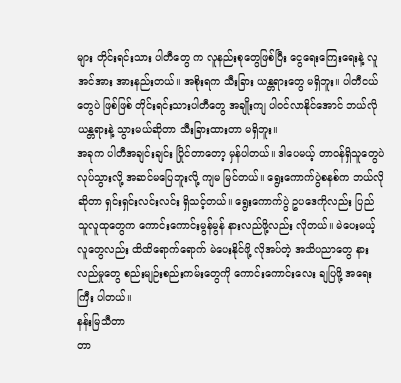များ တိုင်းရင်းသား ပါတီတွေ က လူနည်းစုတွေဖြစ်ပြီး ငွေရေးကြေးရေးနဲ့ လူအင်အား အားနည်းတယ်။ အစိုးရက သီးခြား ယန္တရားတွေ မရှိဘူး။ ပါတီငယ်တွေပဲ ဖြစ်ဖြစ် တိုင်းရင်းသားပါတီတွေ အချိုးကျ ပါဝင်လာနိုင်အောင် ဘယ်လို ယန္တရားနဲ့ သွားမယ်ဆိုတာ သီးခြားထားတာ မရှိဘူး။
အခုက ပါတီအချင်းချင်း ပြိုင်တာတော့ မှန်ပါတယ်။ ဒါပေမယ့် တာဝန်ရှိသူတွေပဲ လုပ်သွားလို့ အဆင်မပြေဘူးလို့ ကျမ မြင်တယ်။ ရွေးကောက်ပွဲစနစ်က ဘယ်လိုဆိုတာ ရှင်းရှင်းလင်းလင်း ရှိသင့်တယ်။ ရွေးကောက်ပွဲ ဥပဒေကိုလည်း ပြည် သူလူထုတွေက ကောင်းကောင်းမွန်မွန် နားလည်ဖို့လည်း လိုတယ်။ မဲပေးမယ့်လူတွေလည်း ထိထိရောက်ရောက် မဲပေးနိုင်ဖို့ လိုအပ်တဲ့ အသိပညာတွေ နားလည်မှုတွေ စည်းမျဉ်းစည်းကမ်းတွေကို ကောင်းကောင်းလေး ချပြဖို့ အရေးကြီး ပါတယ်။
နန်းမြသီတာ
တာ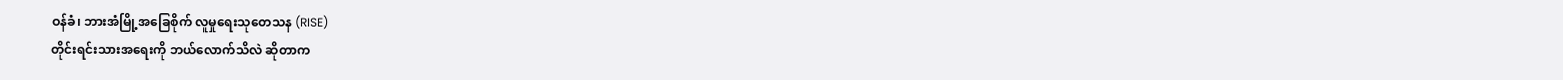ဝန်ခံ၊ ဘားအံမြို့အခြေစိုက် လူမှုရေးသုတေသန (RISE)
တိုင်းရင်းသားအရေးကို ဘယ်လောက်သိလဲ ဆိုတာက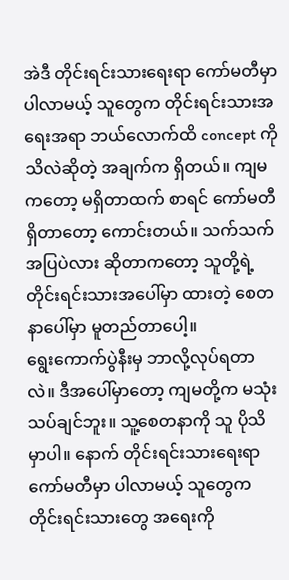အဲဒီ တိုင်းရင်းသားရေးရာ ကော်မတီမှာ ပါလာမယ့် သူတွေက တိုင်းရင်းသားအရေးအရာ ဘယ်လောက်ထိ concept ကို သိလဲဆိုတဲ့ အချက်က ရှိတယ်။ ကျမကတော့ မရှိတာထက် စာရင် ကော်မတီရှိတာတော့ ကောင်းတယ်။ သက်သက်အပြပဲလား ဆိုတာကတော့ သူတို့ရဲ့ တိုင်းရင်းသားအပေါ်မှာ ထားတဲ့ စေတနာပေါ်မှာ မူတည်တာပေါ့။
ရွေးကောက်ပွဲနီးမှ ဘာလို့လုပ်ရတာလဲ။ ဒီအပေါ်မှာတော့ ကျမတို့က မသုံးသပ်ချင်ဘူး။ သူ့စေတနာကို သူ ပိုသိမှာပါ။ နောက် တိုင်းရင်းသားရေးရာ ကော်မတီမှာ ပါလာမယ့် သူတွေက တိုင်းရင်းသားတွေ အရေးကို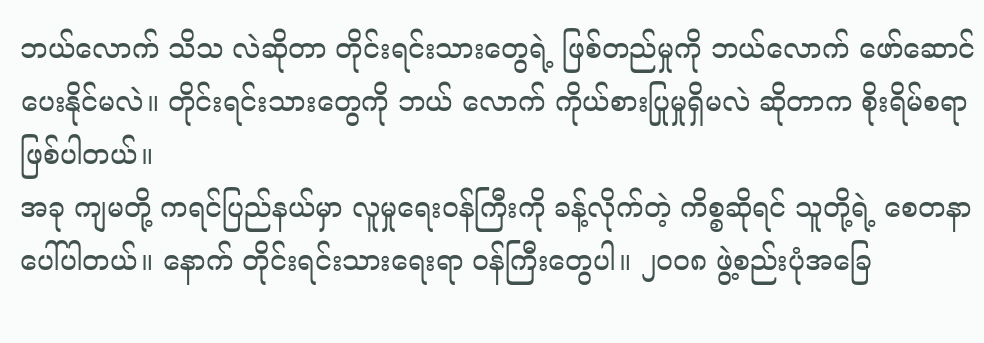ဘယ်လောက် သိသ လဲဆိုတာ တိုင်းရင်းသားတွေရဲ့ ဖြစ်တည်မှုကို ဘယ်လောက် ဖော်ဆောင်ပေးနိုင်မလဲ။ တိုင်းရင်းသားတွေကို ဘယ် လောက် ကိုယ်စားပြုမှုရှိမလဲ ဆိုတာက စိုးရိမ်စရာ ဖြစ်ပါတယ်။
အခု ကျမတို့ ကရင်ပြည်နယ်မှာ လူမှုရေးဝန်ကြီးကို ခန့်လိုက်တဲ့ ကိစ္စဆိုရင် သူတို့ရဲ့ စေတနာပေါ်ပါတယ်။ နောက် တိုင်းရင်းသားရေးရာ ဝန်ကြီးတွေပါ။ ၂၀၀၈ ဖွဲ့စည်းပုံအခြေ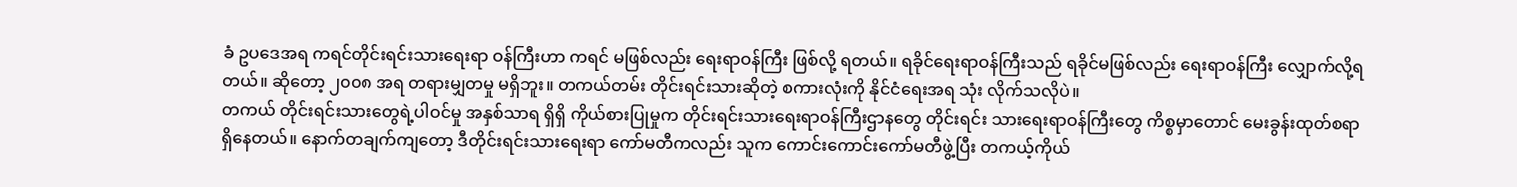ခံ ဥပဒေအရ ကရင်တိုင်းရင်းသားရေးရာ ဝန်ကြီးဟာ ကရင် မဖြစ်လည်း ရေးရာဝန်ကြီး ဖြစ်လို့ ရတယ်။ ရခိုင်ရေးရာဝန်ကြီးသည် ရခိုင်မဖြစ်လည်း ရေးရာဝန်ကြီး လျှောက်လို့ရ တယ်။ ဆိုတော့ ၂၀၀၈ အရ တရားမျှတမှု မရှိဘူး။ တကယ်တမ်း တိုင်းရင်းသားဆိုတဲ့ စကားလုံးကို နိုင်ငံရေးအရ သုံး လိုက်သလိုပဲ။
တကယ် တိုင်းရင်းသားတွေရဲ့ပါဝင်မှု အနှစ်သာရ ရှိရှိ ကိုယ်စားပြုမှုက တိုင်းရင်းသားရေးရာဝန်ကြီးဌာနတွေ တိုင်းရင်း သားရေးရာဝန်ကြီးတွေ ကိစ္စမှာတောင် မေးခွန်းထုတ်စရာ ရှိနေတယ်။ နောက်တချက်ကျတော့ ဒီတိုင်းရင်းသားရေးရာ ကော်မတီကလည်း သူက ကောင်းကောင်းကော်မတီဖွဲ့ပြီး တကယ့်ကိုယ်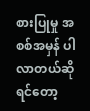စားပြုမှု အစစ်အမှန် ပါလာတယ်ဆိုရင်တော့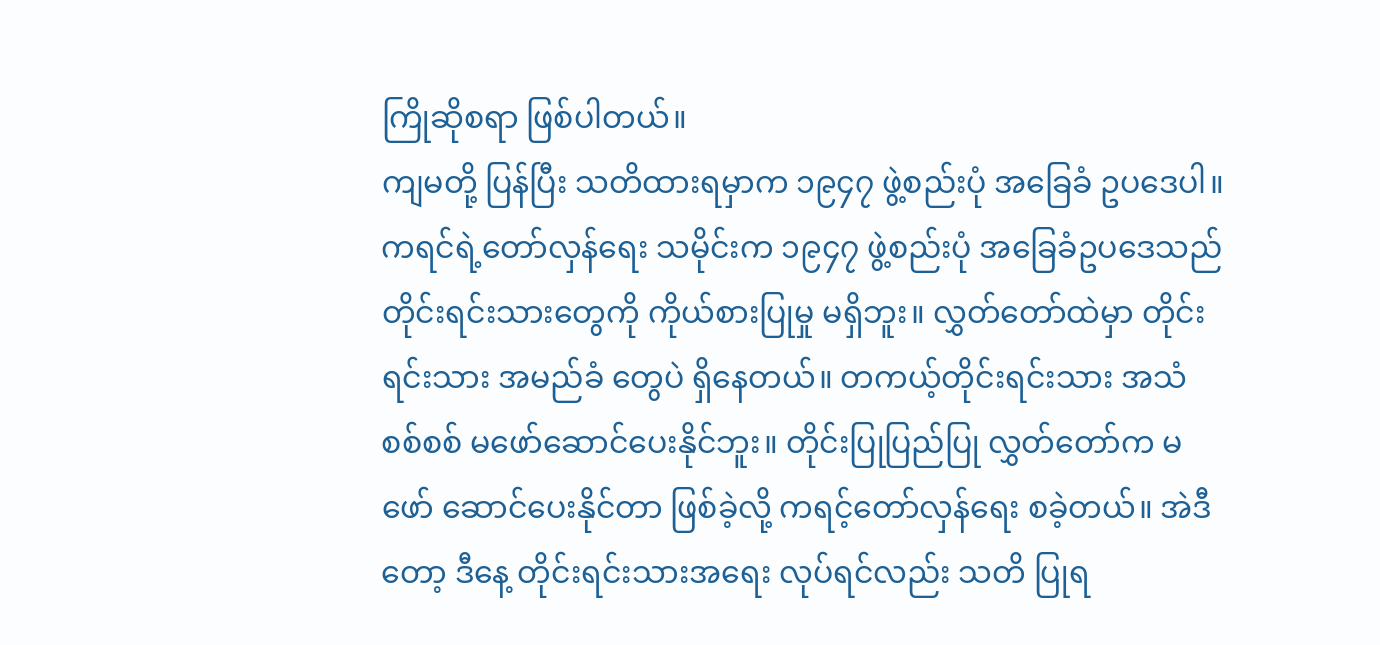ကြိုဆိုစရာ ဖြစ်ပါတယ်။
ကျမတို့ ပြန်ပြီး သတိထားရမှာက ၁၉၄၇ ဖွဲ့စည်းပုံ အခြေခံ ဥပဒေပါ။ ကရင်ရဲ့တော်လှန်ရေး သမိုင်းက ၁၉၄၇ ဖွဲ့စည်းပုံ အခြေခံဥပဒေသည် တိုင်းရင်းသားတွေကို ကိုယ်စားပြုမှု မရှိဘူး။ လွှတ်တော်ထဲမှာ တိုင်းရင်းသား အမည်ခံ တွေပဲ ရှိနေတယ်။ တကယ့်တိုင်းရင်းသား အသံစစ်စစ် မဖော်ဆောင်ပေးနိုင်ဘူး။ တိုင်းပြုပြည်ပြု လွှတ်တော်က မဖော် ဆောင်ပေးနိုင်တာ ဖြစ်ခဲ့လို့ ကရင့်တော်လှန်ရေး စခဲ့တယ်။ အဲဒီတော့ ဒီနေ့ တိုင်းရင်းသားအရေး လုပ်ရင်လည်း သတိ ပြုရ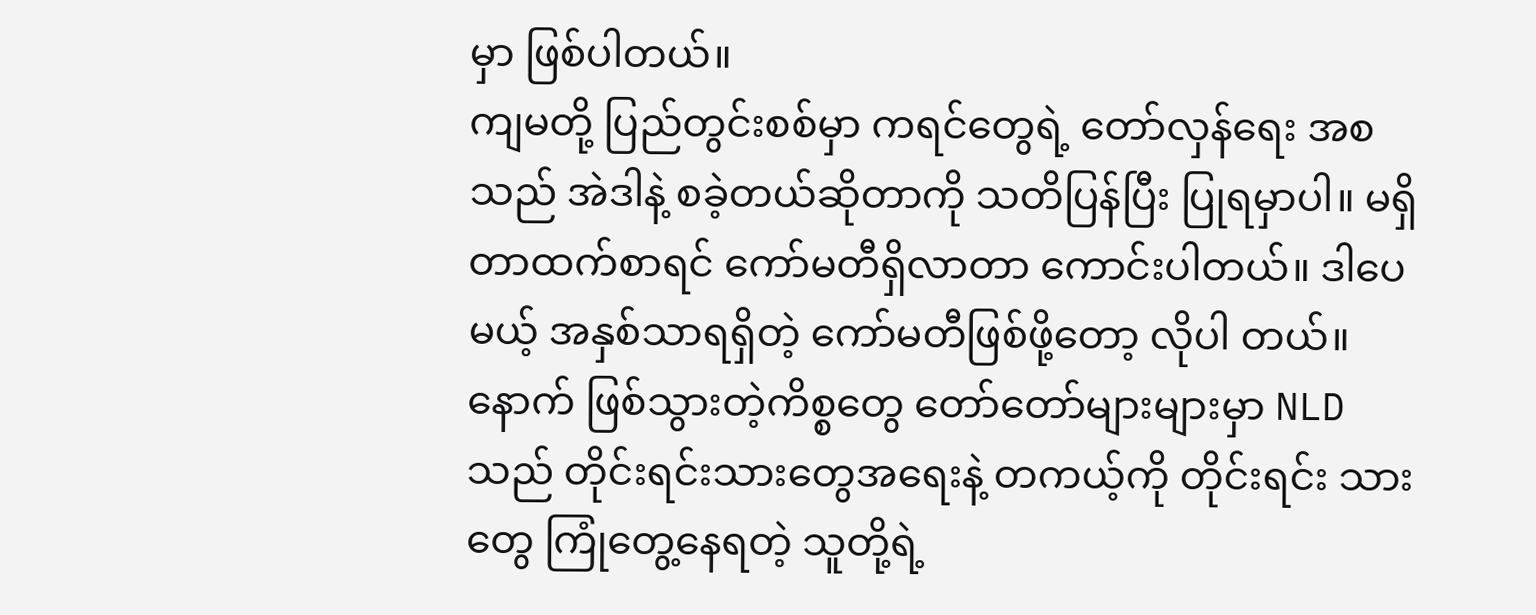မှာ ဖြစ်ပါတယ်။
ကျမတို့ ပြည်တွင်းစစ်မှာ ကရင်တွေရဲ့ တော်လှန်ရေး အစသည် အဲဒါနဲ့ စခဲ့တယ်ဆိုတာကို သတိပြန်ပြီး ပြုရမှာပါ။ မရှိတာထက်စာရင် ကော်မတီရှိလာတာ ကောင်းပါတယ်။ ဒါပေမယ့် အနှစ်သာရရှိတဲ့ ကော်မတီဖြစ်ဖို့တော့ လိုပါ တယ်။
နောက် ဖြစ်သွားတဲ့ကိစ္စတွေ တော်တော်များများမှာ NLD သည် တိုင်းရင်းသားတွေအရေးနဲ့ တကယ့်ကို တိုင်းရင်း သားတွေ ကြုံတွေ့နေရတဲ့ သူတို့ရဲ့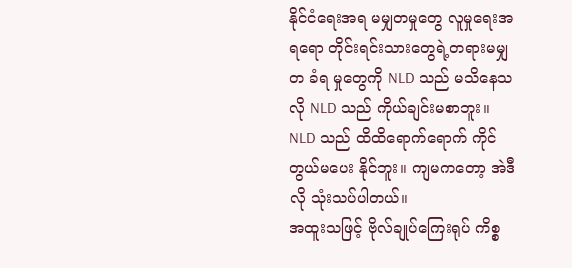နိုင်ငံရေးအရ မမျှတမှုတွေ လူမှုရေးအရရော တိုင်းရင်းသားတွေရဲ့တရားမမျှတ ခံရ မှုတွေကို NLD သည် မသိနေသလို NLD သည် ကိုယ်ချင်းမစာဘူး။ NLD သည် ထိထိရောက်ရောက် ကိုင်တွယ်မပေး နိုင်ဘူး။ ကျမကတော့ အဲဒီလို သုံးသပ်ပါတယ်။
အထူးသဖြင့် ဗိုလ်ချုပ်ကြေးရုပ် ကိစ္စ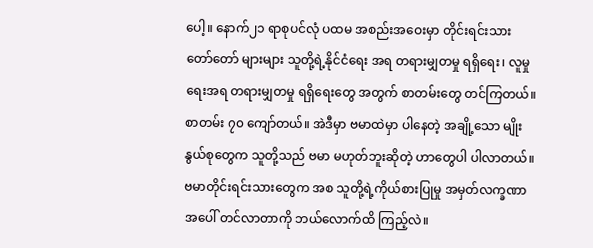ပေါ့။ နောက်၂၁ ရာစုပင်လုံ ပထမ အစည်းအဝေးမှာ တိုင်းရင်းသား တော်တော် များများ သူတို့ရဲ့နိုင်ငံရေး အရ တရားမျှတမှု ရရှိရေး၊ လူမှုရေးအရ တရားမျှတမှု ရရှိရေးတွေ အတွက် စာတမ်းတွေ တင်ကြတယ်။ စာတမ်း ၇၀ ကျော်တယ်။ အဲဒီမှာ ဗမာထဲမှာ ပါနေတဲ့ အချို့သော မျိုးနွယ်စုတွေက သူတို့သည် ဗမာ မဟုတ်ဘူးဆိုတဲ့ ဟာတွေပါ ပါလာတယ်။ ဗမာတိုင်းရင်းသားတွေက အစ သူတို့ရဲ့ကိုယ်စားပြုမှု အမှတ်လက္ခဏာ အပေါ် တင်လာတာကို ဘယ်လောက်ထိ ကြည့်လဲ။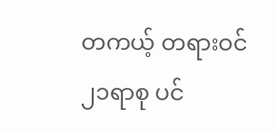တကယ့် တရားဝင် ၂၁ရာစု ပင်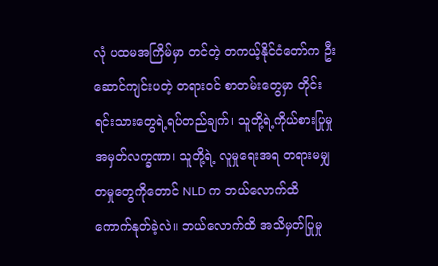လုံ ပထမအကြိမ်မှာ တင်တဲ့ တကယ့်နိုင်ငံတော်က ဦးဆောင်ကျင်းပတဲ့ တရားဝင် စာတမ်းတွေမှာ တိုင်းရင်းသားတွေရဲ့ရပ်တည်ချက်၊ သူတို့ရဲ့ကိုယ်စားပြုမှု အမှတ်လက္ခဏာ၊ သူတို့ရဲ့ လူမှုရေးအရ တရားမမျှတမှုတွေကိုတောင် NLD က ဘယ်လောက်ထိ ကောက်နုတ်ခဲ့လဲ။ ဘယ်လောက်ထိ အသိမှတ်ပြုမှု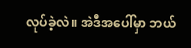လုပ်ခဲ့လဲ။ အဲဒီအပေါ်မှာ ဘယ်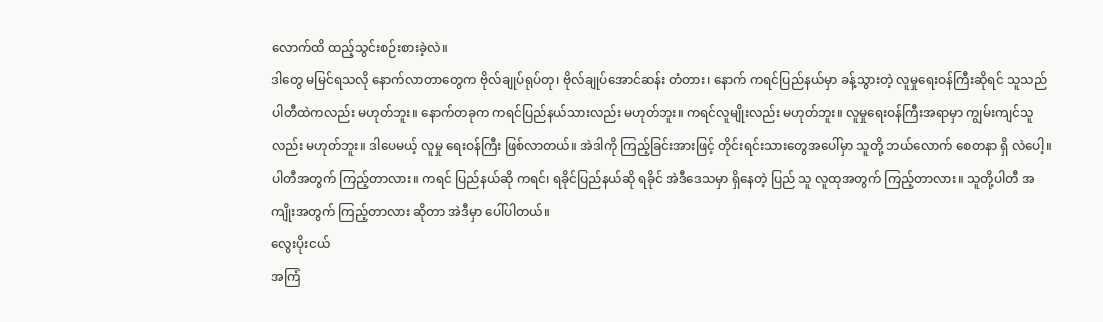လောက်ထိ ထည့်သွင်းစဉ်းစားခဲ့လဲ။
ဒါတွေ မမြင်ရသလို နောက်လာတာတွေက ဗိုလ်ချုပ်ရုပ်တု၊ ဗိုလ်ချုပ်အောင်ဆန်း တံတား၊ နောက် ကရင်ပြည်နယ်မှာ ခန့်သွားတဲ့ လူမှုရေးဝန်ကြီးဆိုရင် သူသည် ပါတီထဲကလည်း မဟုတ်ဘူး။ နောက်တခုက ကရင်ပြည်နယ်သားလည်း မဟုတ်ဘူး။ ကရင်လူမျိုးလည်း မဟုတ်ဘူး။ လူမှုရေးဝန်ကြီးအရာမှာ ကျွမ်းကျင်သူလည်း မဟုတ်ဘူး။ ဒါပေမယ့် လူမှု ရေးဝန်ကြီး ဖြစ်လာတယ်။ အဲဒါကို ကြည့်ခြင်းအားဖြင့် တိုင်းရင်းသားတွေအပေါ်မှာ သူတို့ ဘယ်လောက် စေတနာ ရှိ လဲပေါ့။ ပါတီအတွက် ကြည့်တာလား။ ကရင် ပြည်နယ်ဆို ကရင်၊ ရခိုင်ပြည်နယ်ဆို ရခိုင် အဲဒီဒေသမှာ ရှိနေတဲ့ ပြည် သူ လူထုအတွက် ကြည့်တာလား။ သူတို့ပါတီ အကျိုးအတွက် ကြည့်တာလား ဆိုတာ အဲဒီမှာ ပေါ်ပါတယ်။
လွေးပိုးငယ်
အကြံ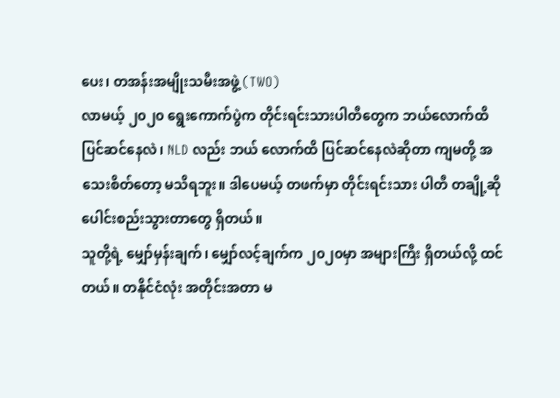ပေး၊ တအန်းအမျိုးသမီးအဖွဲ့ (TWO)
လာမယ့် ၂၀၂၀ ရွေးကောက်ပွဲက တိုင်းရင်းသားပါတီတွေက ဘယ်လောက်ထိ ပြင်ဆင်နေလဲ၊ NLD လည်း ဘယ် လောက်ထိ ပြင်ဆင်နေလဲဆိုတာ ကျမတို့ အသေးစိတ်တော့ မသိရဘူး။ ဒါပေမယ့် တဖက်မှာ တိုင်းရင်းသား ပါတီ တချို့ဆို ပေါင်းစည်းသွားတာတွေ ရှိတယ်။
သူတို့ရဲ့ မျှော်မှန်းချက်၊ မျှော်လင့်ချက်က ၂၀၂၀မှာ အများကြီး ရှိတယ်လို့ ထင်တယ်။ တနိုင်ငံလုံး အတိုင်းအတာ မ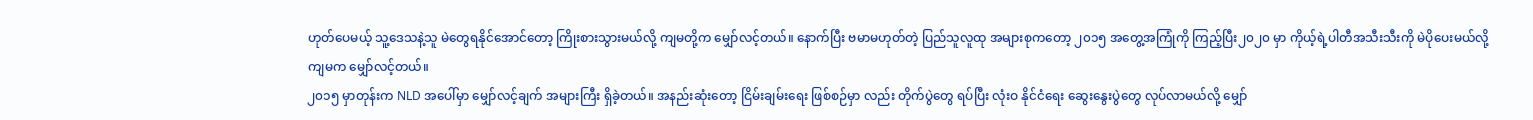ဟုတ်ပေမယ့် သူ့ဒေသနဲ့သူ မဲတွေရနိုင်အောင်တော့ ကြိုးစားသွားမယ်လို့ ကျမတို့က မျှော်လင့်တယ်။ နောက်ပြီး ဗမာမဟုတ်တဲ့ ပြည်သူလူထု အများစုကတော့ ၂၀၁၅ အတွေ့အကြုံကို ကြည့်ပြီး၂၀၂၀ မှာ ကိုယ့်ရဲ့ပါတီအသီးသီးကို မဲပိုပေးမယ်လို့ ကျမက မျှော်လင့်တယ်။
၂၀၁၅ မှာတုန်းက NLD အပေါ်မှာ မျှော်လင့်ချက် အများကြီး ရှိခဲ့တယ်။ အနည်းဆုံးတော့ ငြိမ်းချမ်းရေး ဖြစ်စဉ်မှာ လည်း တိုက်ပွဲတွေ ရပ်ပြီး လုံးဝ နိုင်ငံရေး ဆွေးနွေးပွဲတွေ လုပ်လာမယ်လို့ မျှော်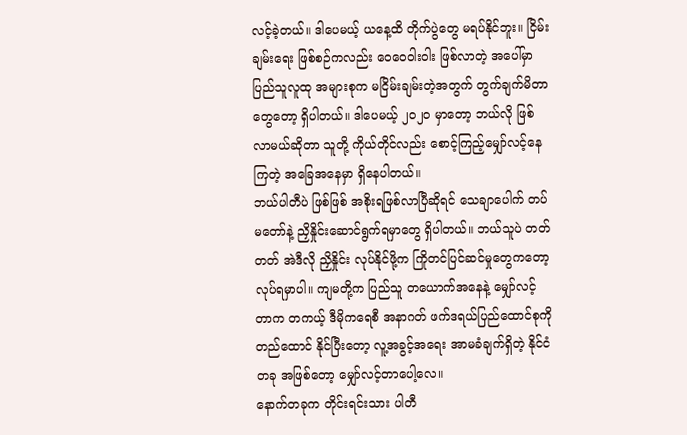လင့်ခဲ့တယ်။ ဒါပေမယ့် ယနေ့ထိ တိုက်ပွဲတွေ မရပ်နိုင်ဘူး။ ငြိမ်းချမ်းရေး ဖြစ်စဉ်ကလည်း ဝေဝေဝါးဝါး ဖြစ်လာတဲ့ အပေါ်မှာ ပြည်သူလူထု အများစုက မငြိမ်းချမ်းတဲ့အတွက် တွက်ချက်မိတာတွေတော့ ရှိပါတယ်။ ဒါပေမယ့် ၂၀၂၀ မှာတော့ ဘယ်လို ဖြစ်လာမယ်ဆိုတာ သူတို့ ကိုယ်တိုင်လည်း စောင့်ကြည့်မျှော်လင့်နေကြတဲ့ အခြေအနေမှာ ရှိနေပါတယ်။
ဘယ်ပါတီပဲ ဖြစ်ဖြစ် အစိုးရဖြစ်လာပြီဆိုရင် သေချာပေါက် တပ်မတော်နဲ့ ညှိနှိုင်းဆောင်ရွက်ရမှာတွေ ရှိပါတယ်။ ဘယ်သူပဲ တတ်တတ် အဲဒီလို ညှိနှိုင်း လုပ်နိုင်ဖို့က ကြိုတင်ပြင်ဆင်မှုတွေကတော့ လုပ်ရမှာပါ။ ကျမတို့က ပြည်သူ တယောက်အနေနဲ့ မျှော်လင့်တာက တကယ့် ဒီမိုကရေစီ အနာဂတ် ဖက်ဒရယ်ပြည်ထောင်စုကို တည်ထောင် နိုင်ပြီးတော့ လူ့အခွင့်အရေး အာမခံချက်ရှိတဲ့ နိုင်ငံတခု အဖြစ်တော့ မျှော်လင့်တာပေါ့လေ။
နောက်တခုက တိုင်းရင်းသား ပါတီ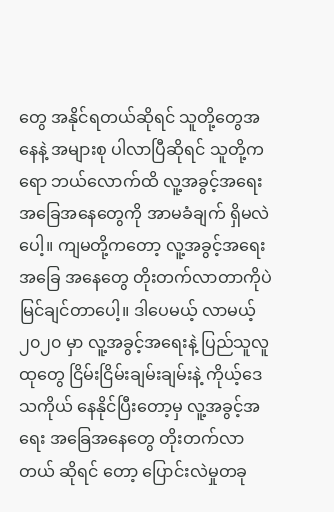တွေ အနိုင်ရတယ်ဆိုရင် သူတို့တွေအနေနဲ့ အများစု ပါလာပြီဆိုရင် သူတို့ကရော ဘယ်လောက်ထိ လူ့အခွင့်အရေး အခြေအနေတွေကို အာမခံချက် ရှိမလဲပေါ့။ ကျမတို့ကတော့ လူ့အခွင့်အရေး အခြေ အနေတွေ တိုးတက်လာတာကိုပဲ မြင်ချင်တာပေါ့။ ဒါပေမယ့် လာမယ့် ၂၀၂၀ မှာ လူ့အခွင့်အရေးနဲ့ ပြည်သူလူထုတွေ ငြိမ်းငြိမ်းချမ်းချမ်းနဲ့ ကိုယ့်ဒေသကိုယ် နေနိုင်ပြီးတော့မှ လူ့အခွင့်အရေး အခြေအနေတွေ တိုးတက်လာတယ် ဆိုရင် တော့ ပြောင်းလဲမှုတခု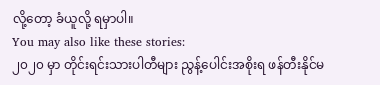လို့တော့ ခံယူလို့ ရမှာပါ။
You may also like these stories:
၂၀၂၀ မှာ တိုင်းရင်းသားပါတီများ ညွန့်ပေါင်းအစိုးရ ဖန်တီးနိုင်မ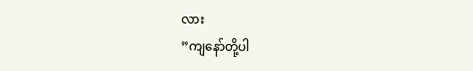လား
”ကျနော်တို့ပါ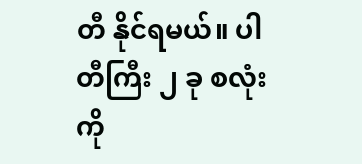တီ နိုင်ရမယ်။ ပါတီကြီး ၂ ခု စလုံးကို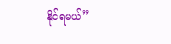နိုင်ရမယ်”